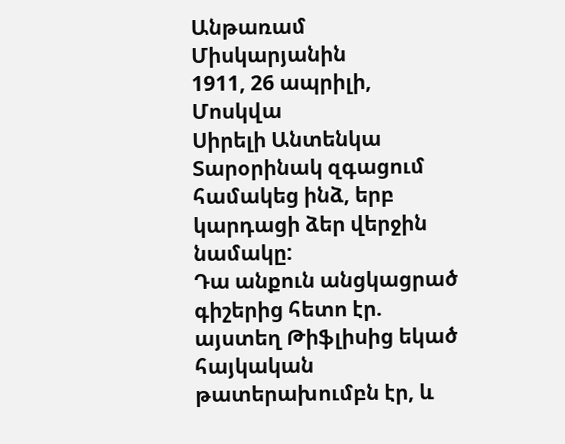Անթառամ Միսկարյանին
1911, 26 ապրիլի, Մոսկվա
Սիրելի Անտենկա
Տարօրինակ զգացում համակեց ինձ, երբ կարդացի ձեր վերջին նամակը:
Դա անքուն անցկացրած գիշերից հետո էր. այստեղ Թիֆլիսից եկած
հայկական թատերախումբն էր, և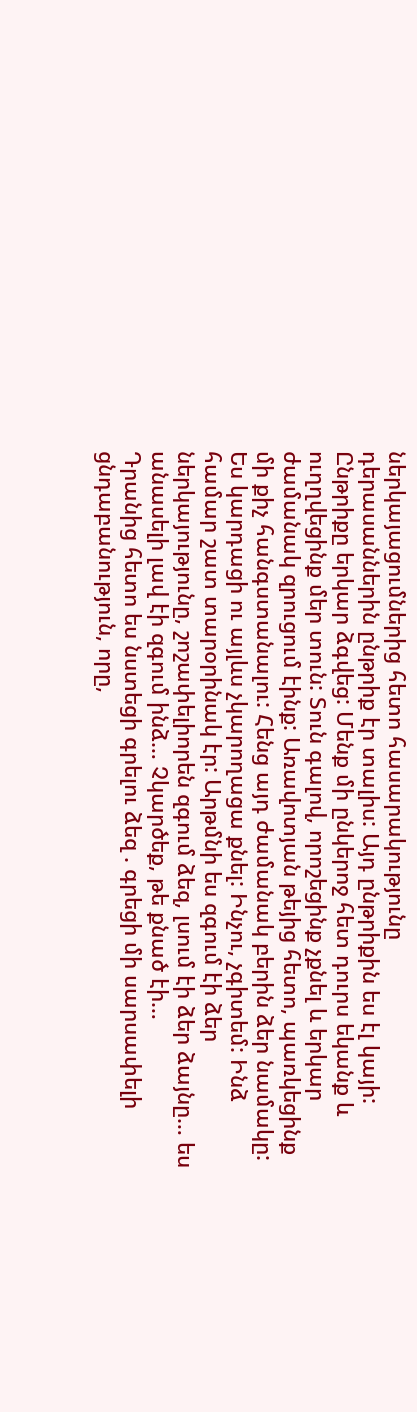ներկայացումներից հետո հասարակությունը
դերասաններին ընթրիք էր տալիս: Այդ ընթրիքին ես էլ կայի: Ընթրիքը երկար ձգվեց: Մենք մի ընկերոջ հետ դուրս եկանք և ուղղվեցինք մեր տուն: Տուն գալով, որոշեցինք չքնել և երկար ժամանակ զրուցում էինք: Առավոտյան թեյից հետո, պառկեցինք մի քիչ հանգստանալու: Հենց այդ ժամանակ բերին ձեր նամակը: Ես կարդացի ու այլևս չկարողացա քնել: Ինչու, չգիտեմ: Ինձ համար շատ տարօրինակ էր: Արթմնի ես զգում էի ձեր ներկայությունը, շոշափելիորեն զգում ձեզ, լսում էի ձեր ձայնը… ես անասելի լավ էի զգում ինձ… Չկարծեք, թե քնած էի…
Դրանից հետո ես նստեցի գրելու ձեզ . գրեցի մի սարսափելի ցնդաբանություն, որը,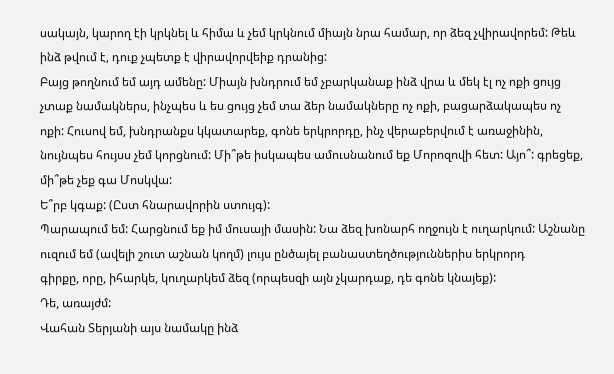սակայն, կարող էի կրկնել և հիմա և չեմ կրկնում միայն նրա համար, որ ձեզ չվիրավորեմ: Թեև ինձ թվում է, դուք չպետք է վիրավորվեիք դրանից:
Բայց թողնում եմ այդ ամենը: Միայն խնդրում եմ չբարկանաք ինձ վրա և մեկ էլ ոչ ոքի ցույց չտաք նամակներս, ինչպես և ես ցույց չեմ տա ձեր նամակները ոչ ոքի, բացարձակապես ոչ ոքի: Հուսով եմ, խնդրանքս կկատարեք, գոնե երկրորդը, ինչ վերաբերվում է առաջինին, նույնպես հույսս չեմ կորցնում: Մի՞թե իսկապես ամուսնանում եք Մորոզովի հետ: Այո՞: գրեցեք, մի՞թե չեք գա Մոսկվա:
Ե՞րբ կգաք: (Ըստ հնարավորին ստույգ):
Պարապում եմ: Հարցնում եք իմ մուսայի մասին: Նա ձեզ խոնարհ ողջույն է ուղարկում: Աշնանը ուզում եմ (ավելի շուտ աշնան կողմ) լույս ընծայել բանաստեղծություններիս երկրորդ
գիրքը, որը, իհարկե, կուղարկեմ ձեզ (որպեսզի այն չկարդաք, դե գոնե կնայեք):
Դե, առայժմ:
Վահան Տերյանի այս նամակը ինձ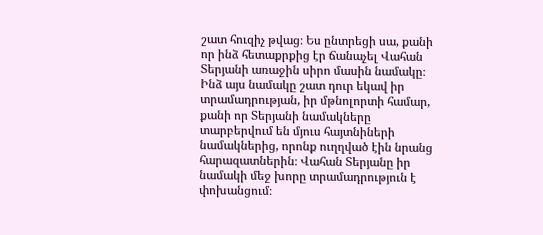շատ հուզիչ թվաց։ Ես ընտրեցի սա, քանի որ ինձ հետաքրքից էր ճանաչել Վահան Տերյանի առաջին սիրո մասին նամակը։ Ինձ այս նամակը շատ դուր եկավ իր տրամադրության, իր մթնոլորտի համար, քանի որ Տերյանի նամակները տարբերվում են մյուս հայտնիների նամակներից, որոնք ուղղված էին նրանց հարազատներին։ Վահան Տերյանը իր նամակի մեջ խորը տրամադրություն է փոխանցում։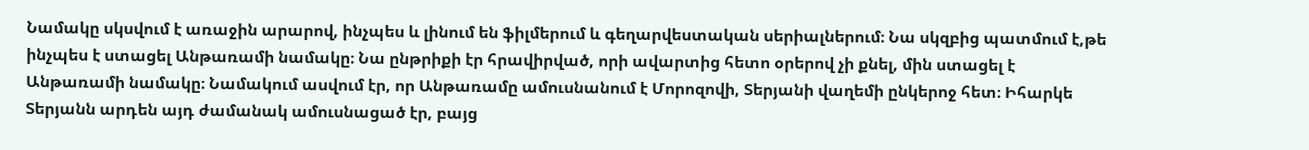Նամակը սկսվում է առաջին արարով, ինչպես և լինում են ֆիլմերում և գեղարվեստական սերիալներում։ Նա սկզբից պատմում է,թե ինչպես է ստացել Անթառամի նամակը։ Նա ընթրիքի էր հրավիրված, որի ավարտից հետո օրերով չի քնել, մին ստացել է Անթառամի նամակը։ Նամակում ասվում էր, որ Անթառամը ամուսնանում է Մորոզովի, Տերյանի վաղեմի ընկերոջ հետ։ Իհարկե Տերյանն արդեն այդ ժամանակ ամուսնացած էր, բայց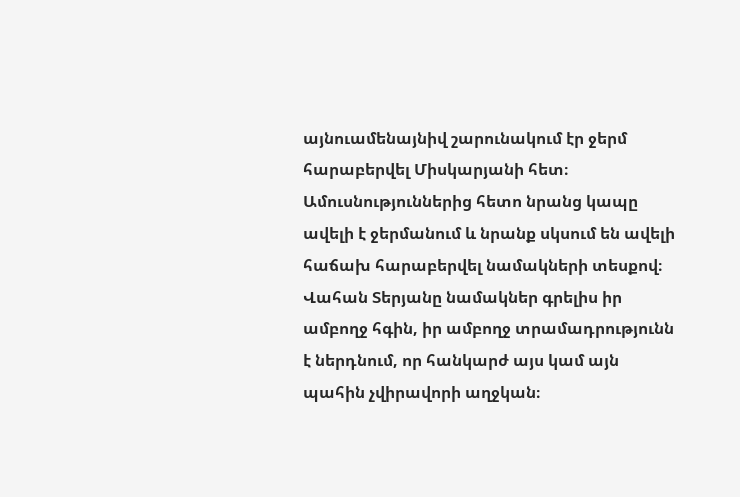այնուամենայնիվ շարունակում էր ջերմ հարաբերվել Միսկարյանի հետ։ Ամուսնություններից հետո նրանց կապը ավելի է ջերմանում և նրանք սկսում են ավելի հաճախ հարաբերվել նամակների տեսքով։ Վահան Տերյանը նամակներ գրելիս իր ամբողջ հգին, իր ամբողջ տրամադրությունն է ներդնում, որ հանկարժ այս կամ այն պահին չվիրավորի աղջկան։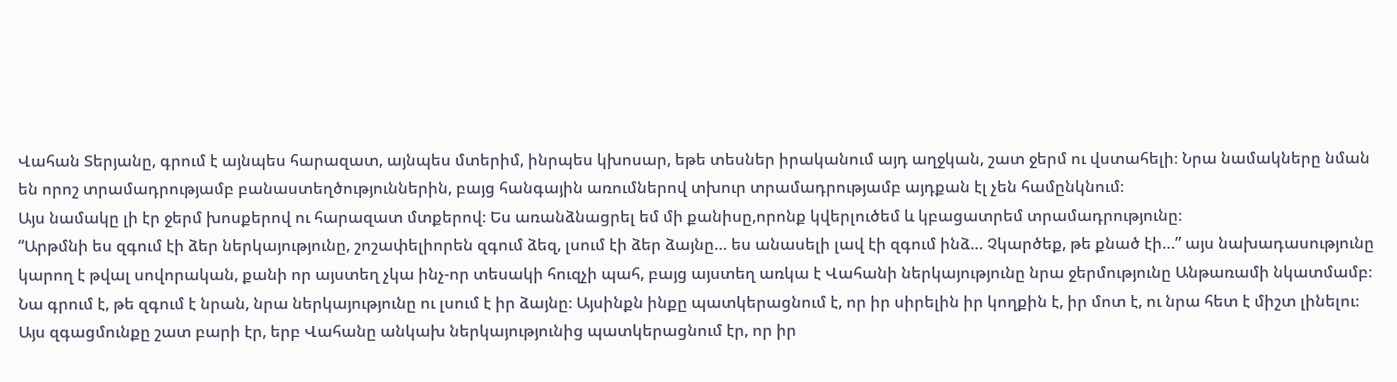Վահան Տերյանը, գրում է այնպես հարազատ, այնպես մտերիմ, ինրպես կխոսար, եթե տեսներ իրականում այդ աղջկան, շատ ջերմ ու վստահելի։ Նրա նամակները նման են որոշ տրամադրությամբ բանաստեղծություններին, բայց հանգային առումներով տխուր տրամադրությամբ այդքան էլ չեն համընկնում։
Այս նամակը լի էր ջերմ խոսքերով ու հարազատ մտքերով։ Ես առանձնացրել եմ մի քանիսը,որոնք կվերլուծեմ և կբացատրեմ տրամադրությունը։
“Արթմնի ես զգում էի ձեր ներկայությունը, շոշափելիորեն զգում ձեզ, լսում էի ձեր ձայնը… ես անասելի լավ էի զգում ինձ… Չկարծեք, թե քնած էի…” այս նախադասությունը կարող է թվալ սովորական, քանի որ այստեղ չկա ինչ-որ տեսակի հուզչի պահ, բայց այստեղ առկա է Վահանի ներկայությունը նրա ջերմությունը Անթառամի նկատմամբ։ Նա գրում է, թե զգում է նրան, նրա ներկայությունը ու լսում է իր ձայնը։ Այսինքն ինքը պատկերացնում է, որ իր սիրելին իր կողքին է, իր մոտ է, ու նրա հետ է միշտ լինելու։ Այս զգացմունքը շատ բարի էր, երբ Վահանը անկախ ներկայությունից պատկերացնում էր, որ իր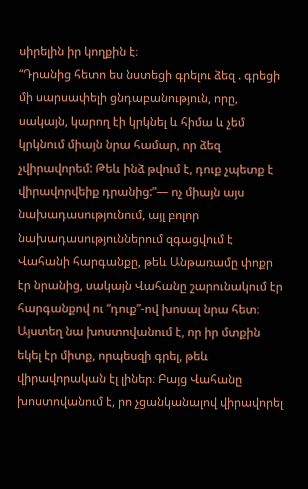սիրելին իր կողքին է։
“Դրանից հետո ես նստեցի գրելու ձեզ . գրեցի մի սարսափելի ցնդաբանություն, որը, սակայն, կարող էի կրկնել և հիմա և չեմ կրկնում միայն նրա համար, որ ձեզ չվիրավորեմ: Թեև ինձ թվում է, դուք չպետք է վիրավորվեիք դրանից:”— ոչ միայն այս նախադասությունում, այլ բոլոր նախադասություններում զգացվում է Վահանի հարգանքը, թեև Անթառամը փոքր էր նրանից, սակայն Վահանը շարունակում էր հարգանքով ու “դուք”-ով խոսալ նրա հետ։ Այստեղ նա խոստովանում է, որ իր մտքին եկել էր միտք, որպեսզի գրել, թեև վիրավորական էլ լիներ։ Բայց Վահանը խոստովանում է, րո չցանկանալով վիրավորել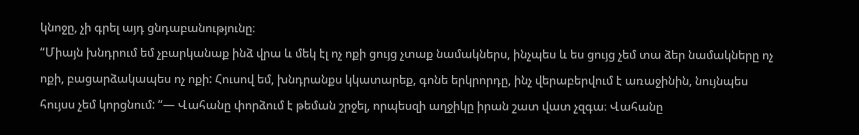կնոջը, չի գրել այդ ցնդաբանությունը։
“Միայն խնդրում եմ չբարկանաք ինձ վրա և մեկ էլ ոչ ոքի ցույց չտաք նամակներս, ինչպես և ես ցույց չեմ տա ձեր նամակները ոչ ոքի, բացարձակապես ոչ ոքի: Հուսով եմ, խնդրանքս կկատարեք, գոնե երկրորդը, ինչ վերաբերվում է առաջինին, նույնպես հույսս չեմ կորցնում: “— Վահանը փորձում է թեման շրջել, որպեսզի աղջիկը իրան շատ վատ չզգա։ Վահանը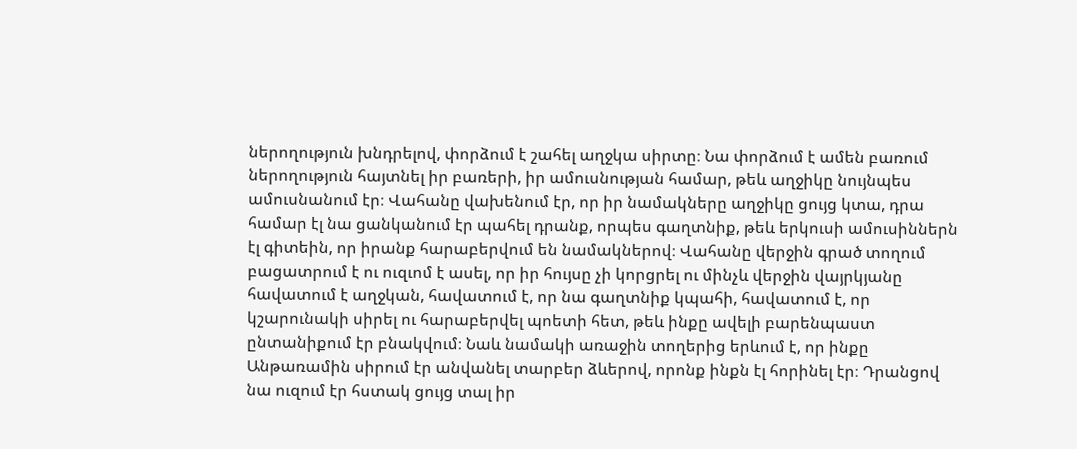ներողություն խնդրելով, փորձում է շահել աղջկա սիրտը։ Նա փորձում է ամեն բառում ներողություն հայտնել իր բառերի, իր ամուսնության համար, թեև աղջիկը նույնպես ամուսնանում էր։ Վահանը վախենում էր, որ իր նամակները աղջիկը ցույց կտա, դրա համար էլ նա ցանկանում էր պահել դրանք, որպես գաղտնիք, թեև երկուսի ամուսիններն էլ գիտեին, որ իրանք հարաբերվում են նամակներով։ Վահանը վերջին գրած տողում բացատրում է ու ուզւոմ է ասել, որ իր հույսը չի կորցրել ու մինչև վերջին վայրկյանը հավատում է աղջկան, հավատում է, որ նա գաղտնիք կպահի, հավատում է, որ կշարունակի սիրել ու հարաբերվել պոետի հետ, թեև ինքը ավելի բարենպաստ ընտանիքում էր բնակվում։ Նաև նամակի առաջին տողերից երևում է, որ ինքը Անթառամին սիրում էր անվանել տարբեր ձևերով, որոնք ինքն էլ հորինել էր։ Դրանցով նա ուզում էր հստակ ցույց տալ իր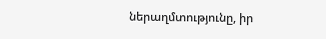ներաղմտությունը, իր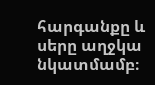հարգանքը և սերը աղջկա նկատմամբ։